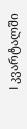I კვარტალში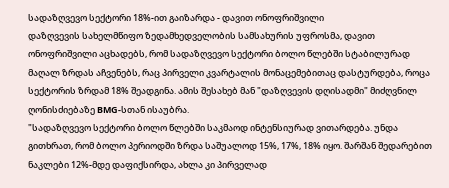სადაზღვევო სექტორი 18%-ით გაიზარდა - დავით ონოფრიშვილი
დაზღვევის სახელმწიფო ზედამხედველობის სამსახურის უფროსმა, დავით ონოფრიშვილი აცხადებს, რომ სადაზღვევო სექტორი ბოლო წლებში სტაბილურად მაღალ ზრდას აჩვენებს, რაც პირველი კვარტალის მონაცემებითაც დასტურდება, როცა სექტორის ზრდამ 18% შეადგინა. ამის შესახებ მან "დაზღვევის დღისადმი" მიძღვნილ ღონისძიებაზე BMG-სთან ისაუბრა.
"სადაზღვევო სექტორი ბოლო წლებში საკმაოდ ინტენსიურად ვითარდება. უნდა გითხრათ, რომ ბოლო პერიოდში ზრდა საშუალოდ 15%, 17%, 18% იყო. შარშან შედარებით ნაკლები 12%-მდე დაფიქსირდა, ახლა კი პირველად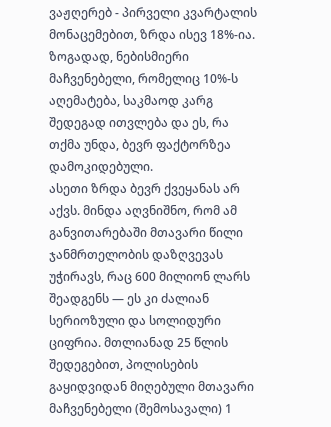ვაჟღერებ - პირველი კვარტალის მონაცემებით, ზრდა ისევ 18%-ია. ზოგადად, ნებისმიერი მაჩვენებელი, რომელიც 10%-ს აღემატება, საკმაოდ კარგ შედეგად ითვლება და ეს, რა თქმა უნდა, ბევრ ფაქტორზეა დამოკიდებული.
ასეთი ზრდა ბევრ ქვეყანას არ აქვს. მინდა აღვნიშნო, რომ ამ განვითარებაში მთავარი წილი ჯანმრთელობის დაზღვევას უჭირავს, რაც 600 მილიონ ლარს შეადგენს — ეს კი ძალიან სერიოზული და სოლიდური ციფრია. მთლიანად 25 წლის შედეგებით, პოლისების გაყიდვიდან მიღებული მთავარი მაჩვენებელი (შემოსავალი) 1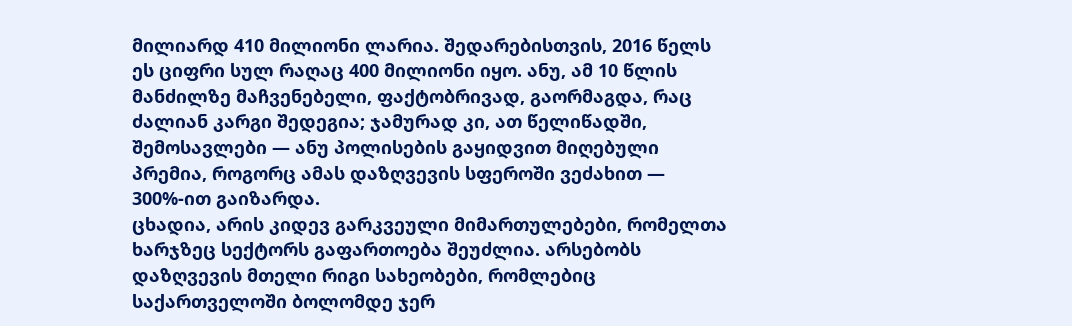მილიარდ 410 მილიონი ლარია. შედარებისთვის, 2016 წელს ეს ციფრი სულ რაღაც 400 მილიონი იყო. ანუ, ამ 10 წლის მანძილზე მაჩვენებელი, ფაქტობრივად, გაორმაგდა, რაც ძალიან კარგი შედეგია; ჯამურად კი, ათ წელიწადში, შემოსავლები — ანუ პოლისების გაყიდვით მიღებული პრემია, როგორც ამას დაზღვევის სფეროში ვეძახით — 300%-ით გაიზარდა.
ცხადია, არის კიდევ გარკვეული მიმართულებები, რომელთა ხარჯზეც სექტორს გაფართოება შეუძლია. არსებობს დაზღვევის მთელი რიგი სახეობები, რომლებიც საქართველოში ბოლომდე ჯერ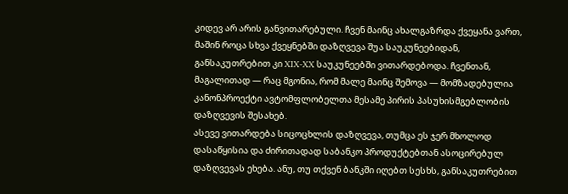კიდევ არ არის განვითარებული. ჩვენ მაინც ახალგაზრდა ქვეყანა ვართ, მაშინ როცა სხვა ქვეყნებში დაზღვევა შუა საუკუნეებიდან, განსაკუთრებით კი XIX-XX საუკუნეებში ვითარდებოდა. ჩვენთან, მაგალითად — რაც მგონია, რომ მალე მაინც შემოვა — მომზადებულია კანონპროექტი ავტომფლობელთა მესამე პირის პასუხისმგებლობის დაზღვევის შესახებ.
ასევე ვითარდება სიცოცხლის დაზღვევა, თუმცა ეს ჯერ მხოლოდ დასაწყისია და ძირითადად საბანკო პროდუქტებთან ასოცირებულ დაზღვევას ეხება. ანუ, თუ თქვენ ბანკში იღებთ სესხს, განსაკუთრებით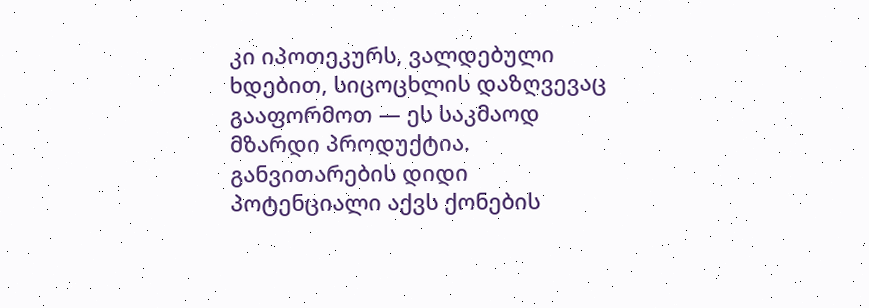კი იპოთეკურს, ვალდებული ხდებით, სიცოცხლის დაზღვევაც გააფორმოთ — ეს საკმაოდ მზარდი პროდუქტია. განვითარების დიდი პოტენციალი აქვს ქონების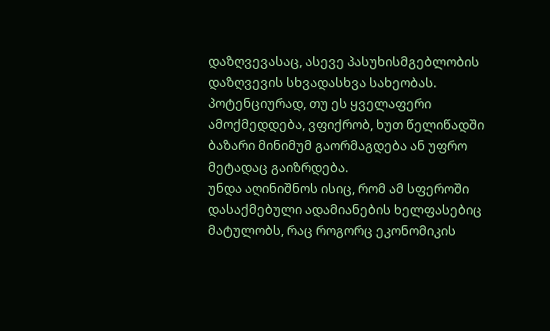დაზღვევასაც, ასევე პასუხისმგებლობის დაზღვევის სხვადასხვა სახეობას. პოტენციურად, თუ ეს ყველაფერი ამოქმედდება, ვფიქრობ, ხუთ წელიწადში ბაზარი მინიმუმ გაორმაგდება ან უფრო მეტადაც გაიზრდება.
უნდა აღინიშნოს ისიც, რომ ამ სფეროში დასაქმებული ადამიანების ხელფასებიც მატულობს, რაც როგორც ეკონომიკის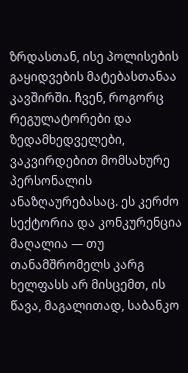ზრდასთან, ისე პოლისების გაყიდვების მატებასთანაა კავშირში. ჩვენ, როგორც რეგულატორები და ზედამხედველები, ვაკვირდებით მომსახურე პერსონალის ანაზღაურებასაც. ეს კერძო სექტორია და კონკურენცია მაღალია — თუ თანამშრომელს კარგ ხელფასს არ მისცემთ, ის წავა, მაგალითად, საბანკო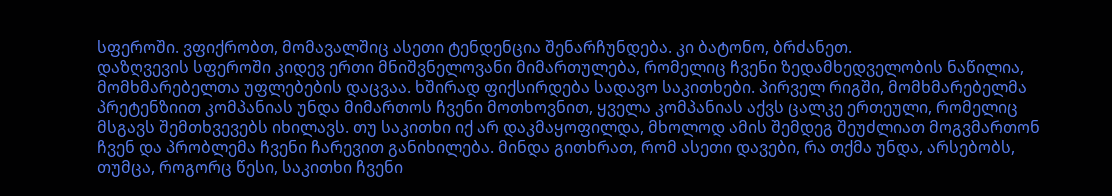სფეროში. ვფიქრობთ, მომავალშიც ასეთი ტენდენცია შენარჩუნდება. კი ბატონო, ბრძანეთ.
დაზღვევის სფეროში კიდევ ერთი მნიშვნელოვანი მიმართულება, რომელიც ჩვენი ზედამხედველობის ნაწილია, მომხმარებელთა უფლებების დაცვაა. ხშირად ფიქსირდება სადავო საკითხები. პირველ რიგში, მომხმარებელმა პრეტენზიით კომპანიას უნდა მიმართოს ჩვენი მოთხოვნით, ყველა კომპანიას აქვს ცალკე ერთეული, რომელიც მსგავს შემთხვევებს იხილავს. თუ საკითხი იქ არ დაკმაყოფილდა, მხოლოდ ამის შემდეგ შეუძლიათ მოგვმართონ ჩვენ და პრობლემა ჩვენი ჩარევით განიხილება. მინდა გითხრათ, რომ ასეთი დავები, რა თქმა უნდა, არსებობს, თუმცა, როგორც წესი, საკითხი ჩვენი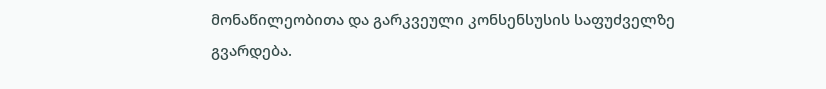მონაწილეობითა და გარკვეული კონსენსუსის საფუძველზე გვარდება.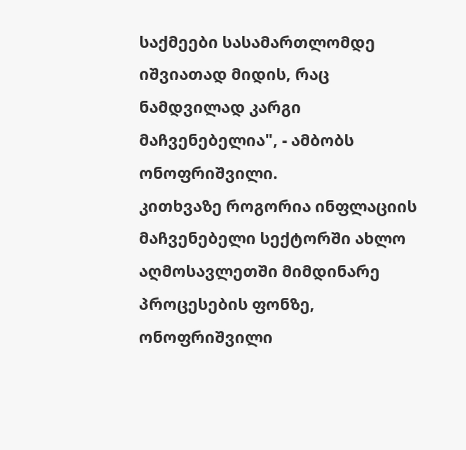საქმეები სასამართლომდე იშვიათად მიდის, რაც ნამდვილად კარგი მაჩვენებელია", - ამბობს ონოფრიშვილი.
კითხვაზე როგორია ინფლაციის მაჩვენებელი სექტორში ახლო აღმოსავლეთში მიმდინარე პროცესების ფონზე, ონოფრიშვილი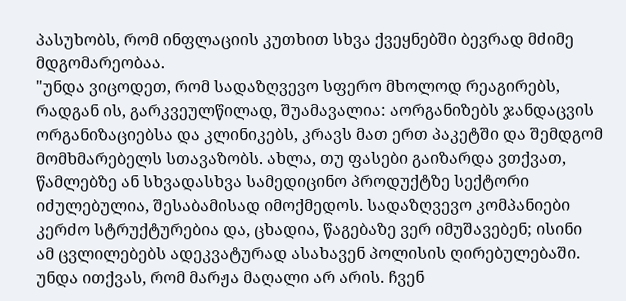პასუხობს, რომ ინფლაციის კუთხით სხვა ქვეყნებში ბევრად მძიმე მდგომარეობაა.
"უნდა ვიცოდეთ, რომ სადაზღვევო სფერო მხოლოდ რეაგირებს, რადგან ის, გარკვეულწილად, შუამავალია: აორგანიზებს ჯანდაცვის ორგანიზაციებსა და კლინიკებს, კრავს მათ ერთ პაკეტში და შემდგომ მომხმარებელს სთავაზობს. ახლა, თუ ფასები გაიზარდა ვთქვათ, წამლებზე ან სხვადასხვა სამედიცინო პროდუქტზე სექტორი იძულებულია, შესაბამისად იმოქმედოს. სადაზღვევო კომპანიები კერძო სტრუქტურებია და, ცხადია, წაგებაზე ვერ იმუშავებენ; ისინი ამ ცვლილებებს ადეკვატურად ასახავენ პოლისის ღირებულებაში.
უნდა ითქვას, რომ მარჟა მაღალი არ არის. ჩვენ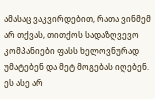ამასაც ვაკვირდებით, რათა ვინმემ არ თქვას, თითქოს სადაზღვევო კომპანიები ფასს ხელოვნურად უმატებენ და მეტ მოგებას იღებენ. ეს ასე არ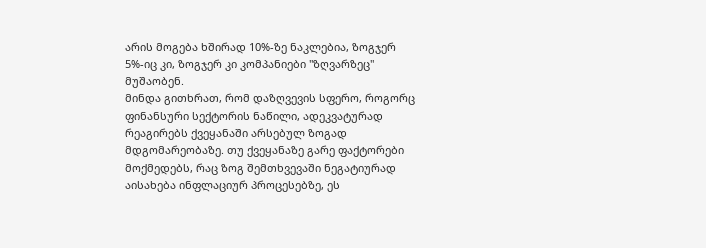არის მოგება ხშირად 10%-ზე ნაკლებია, ზოგჯერ 5%-იც კი, ზოგჯერ კი კომპანიები "ზღვარზეც" მუშაობენ.
მინდა გითხრათ, რომ დაზღვევის სფერო, როგორც ფინანსური სექტორის ნაწილი, ადეკვატურად რეაგირებს ქვეყანაში არსებულ ზოგად მდგომარეობაზე. თუ ქვეყანაზე გარე ფაქტორები მოქმედებს, რაც ზოგ შემთხვევაში ნეგატიურად აისახება ინფლაციურ პროცესებზე, ეს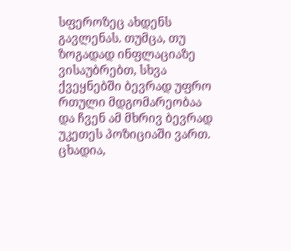სფეროზეც ახდენს გავლენას. თუმცა, თუ ზოგადად ინფლაციაზე ვისაუბრებთ, სხვა ქვეყნებში ბევრად უფრო რთული მდგომარეობაა და ჩვენ ამ მხრივ ბევრად უკეთეს პოზიციაში ვართ. ცხადია,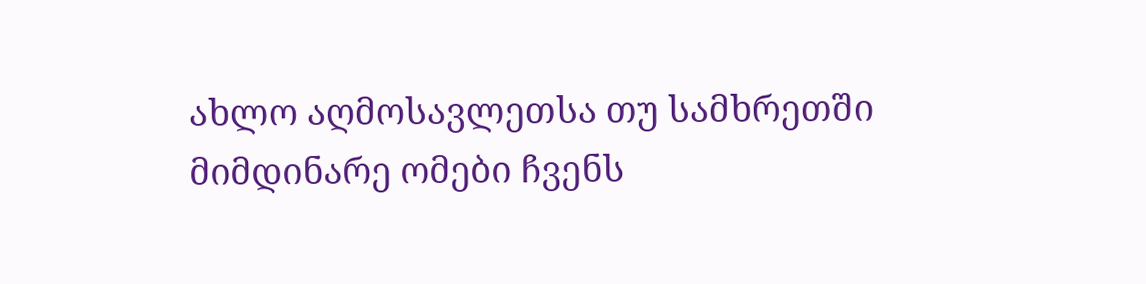ახლო აღმოსავლეთსა თუ სამხრეთში მიმდინარე ომები ჩვენს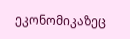ეკონომიკაზეც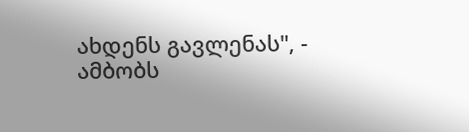ახდენს გავლენას", - ამბობს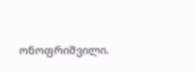ონოფრიშვილი.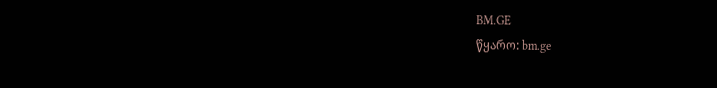BM.GE
წყარო: bm.ge